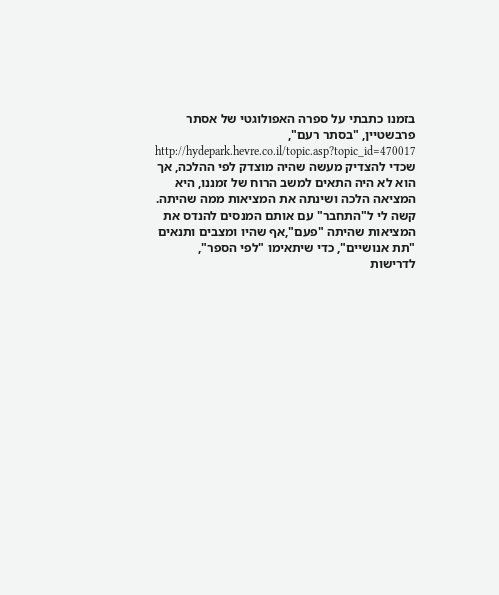בזמנו כתבתי על ספרה האפולוגטי של אסתר פרבשטיין, "בסתר רעם",
http://hydepark.hevre.co.il/topic.asp?topic_id=470017
שכדי להצדיק מעשה שהיה מוצדק לפי ההלכה, אך הוא לא היה התאים למשב הרוח של זמננו, היא המציאה הלכה ושינתה את המציאות ממה שהיתה.
קשה לי ל"התחבר" עם אותם המנסים להנדס את המציאות שהיתה "פעם",אף שהיו ומצבים ותנאים "תת אנושיים", כדי שיתאימו "לפי הספר", לדרישות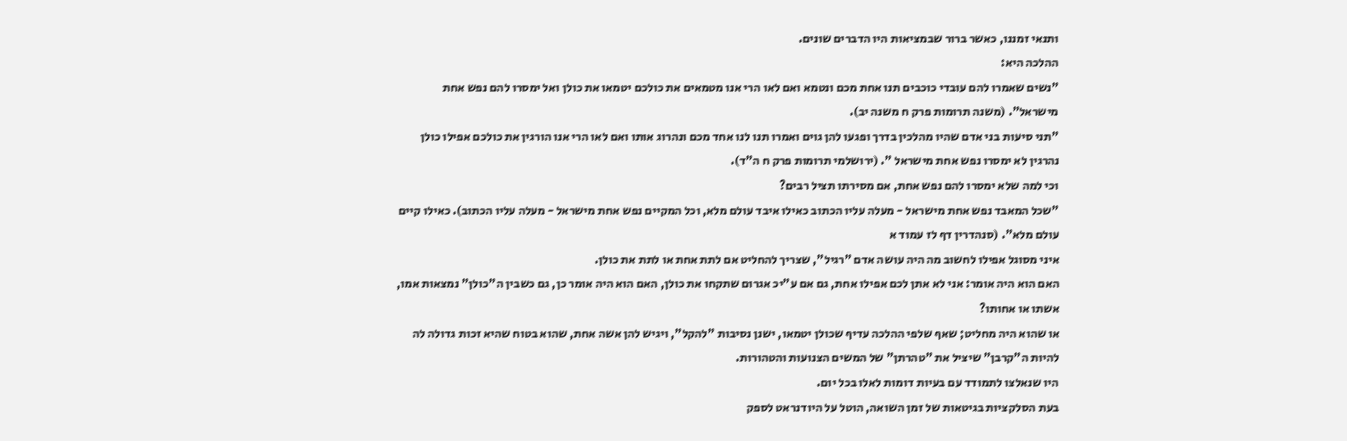ותנאי זמננו, כאשר ברור שבמציאות היו הדברים שונים.
ההלכה היא:
"נשים שאמרו להם עובדי כוכבים תנו אחת מכם ונטמא ואם לאו הרי אנו מטמאים את כולכם יטמאו את כולן ואל ימסרו להם נפש אחת מישראל". (משנה תרומות פרק ח משנה יב).
"תני סיעות בני אדם שהיו מהלכין בדרך ופגעו להן גוים ואמרו תנו לנו אחד מכם ונהרוג אותו ואם לאו הרי אנו הורגין את כולכם אפילו כולן נהרגין לא ימסרו נפש אחת מישראל ". (ירושלמי תרומות פרק ח ה"ד).
וכי למה שלא ימסרו להם נפש אחת, אם מסירתו תציל רבים?
"שכל המאבד נפש אחת מישראל - מעלה עליו הכתוב כאילו איבד עולם מלא, וכל המקיים נפש אחת מישראל - מעלה עליו הכתוב). כאילו קיים עולם מלא". (סנהדרין דף לז עמוד א
איני מסוגל אפילו לחשוב מה היה עושה אדם "רגיל", שצריך להחליט אם לתת אחת או לתת את כולן.
האם הוא היה אומר: אני לא אתן לכם אפילו אחת, גם אם ע"יכ אגרום שתקחו את כולן, האם הוא היה אומר כן, גם כשבין ה"כולן" נמצאות אמו, אשתו או אחותו?
או שהוא היה מחליט; שאף שלפי ההלכה עדיף שכולן יטמאו, ישנן נסיבות "להקל", ויגיש להן אשה אחת, שהוא בטוח שהיא זכות גדולה לה להיות ה"קרבן" שיציל את "טהרתן" של המשים הצנועות והטהורות.
היו שנאלצו לתמודד עם בעיות דומות לאלו בכל יום.
בעת הסלקציות בגיטאות של זמן השואה, הוטל על היודנראט לספק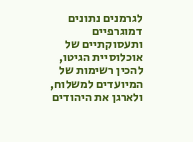לגרמנים נתונים דמוגרפיים ותעסוקתיים של אוכלוסיית הגיטו, להכין רשימות של המיועדים למשלוח, ולארגן את היהודים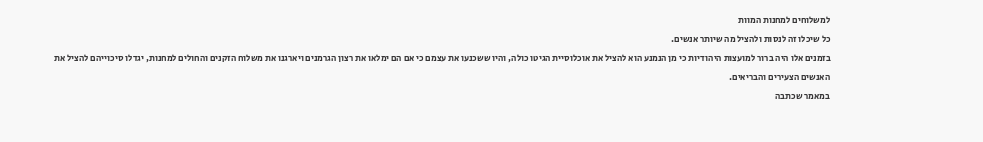למשלוחים למחנות המוות
כל שיכלו זה לנסות ולהציל מה שיותר אנשים.
בזמנים אלו היה ברור למועצות היהודיות כי מן הנמנע הוא להציל את אוכלוסיית הגיטו כולה, והיו ששכנעו את עצמם כי אם הם ימלאו את רצון הגרמנים ויארגנו את משלוח הזקנים והחולים למחנות, יגדלו סיכוייהם להציל את האנשים הצעירים והבריאים.
במאמר שכתבה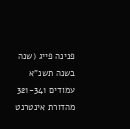פנינה פייג (שנה בשנה תשנ"א עמודים 321-341 מהדורת אינטרנט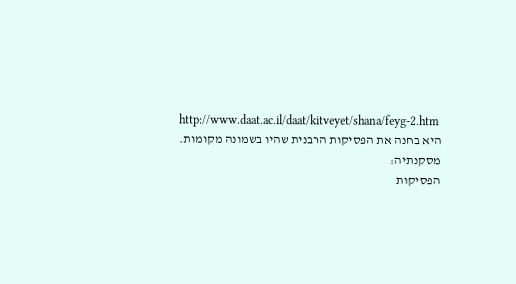http://www.daat.ac.il/daat/kitveyet/shana/feyg-2.htm
היא בחנה את הפסיקות הרבנית שהיו בשמונה מקומות.
מסקנתיה:
הפסיקות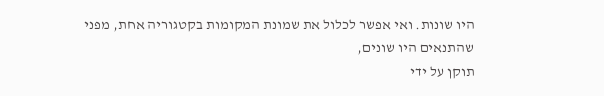היו שונות. ואי אפשר לכלול את שמונת המקומות בקטגוריה אחת, מפני שהתנאים היו שונים,
תוקן על ידי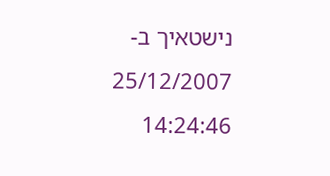נישטאיך ב- 25/12/2007 14:24:46